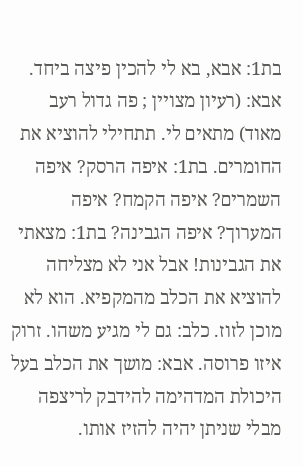בת1: אבא, בא לי להכין פיצה ביחד. אבא: (רעיון מצויין ; פה גדול רעב מאוד) מתאים לי. תתחילי להוציא את החומרים. בת1: איפה הרסק? איפה השמרים? איפה הקמח? איפה המערוך? איפה הגבינה? בת1: מצאתי את הגבינות! אבל אני לא מצליחה להוציא את הכלב מהמקפיא. הוא לא מוכן לזוז. כלב: גם לי מגיע משהו. זרוק איזו פרוסה. אבא: מושך את הכלב בעל היכולת המדהימה להידבק לריצפה מבלי שניתן יהיה להזיז אותו.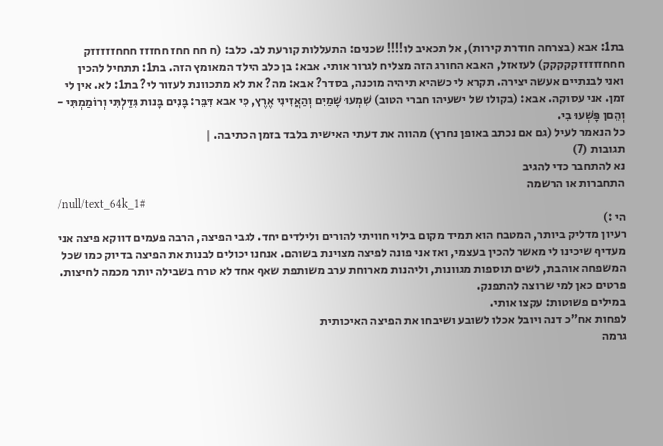בת1: אבא (בצרחה חודרת קירות), אל תכאיב לו!!!! שכנים: התעללות קורעת לב. כלב: (ח חח חחז חחזזז חחחזזזזזק חחחזזזזזקקקקק) לעזאזל, האבא החורג הזה מצליח לגרור אותי. אבא: בן כלב הילד המאומץ הזה. בת1: תתחיל להכין ואני לבנתיים אעשה יצירה. תקרא לי כשהיא תיהיה מוכנה, בסדר? אבא: מה? את לא מתכוונת לעזור לי? בת1: לא. אין לי זמן. אני עסוקה. אבא: (בקולו של ישעיהו חברי הטוב) שִׁמְעוּ שָׁמַיִם וְהַאֲזִינִי אֶרֶץ, כִּי אבא דִּבֵּר: בָּנִים בָּנות גִּדַּלְתִּי וְרוֹמַמְתִּי - וְהֵםן פָּשְׁעוּ בִי.
כל הנאמר לעיל (גם אם נכתב באופן נחרץ) מהווה את דעתי האישית בלבד בזמן הכתיבה. |
תגובות (7)
נא להתחבר כדי להגיב
התחברות או הרשמה
/null/text_64k_1#
הי :)
רעיון מדליק ביותר, המטבח הוא תמיד מקום בילוי חוויתי להורים ולילדים יחד. לגבי הפיצה, הרבה פעמים דווקא פיצה אני מעדיף שיכינו לי מאשר להכין בעצמי, ואז אני פונה לפיצה מצוינת בשוהם. אנחנו יכולים לבנות את הפיצה בדיוק כמו שכל המשפחה אוהבת, לשים תוספות מגוונות, וליהנות מארוחת ערב משותפת שאף אחד לא טרח בשבילה יותר מכמה לחיצות. פרטים כאן למי שרוצה להתפנק.
במילים פשוטות: עקצו אותי.
לפחות אח"כ דנה ויובל אכלו לשובע ושיבחו את הפיצה האיכותית
גרמה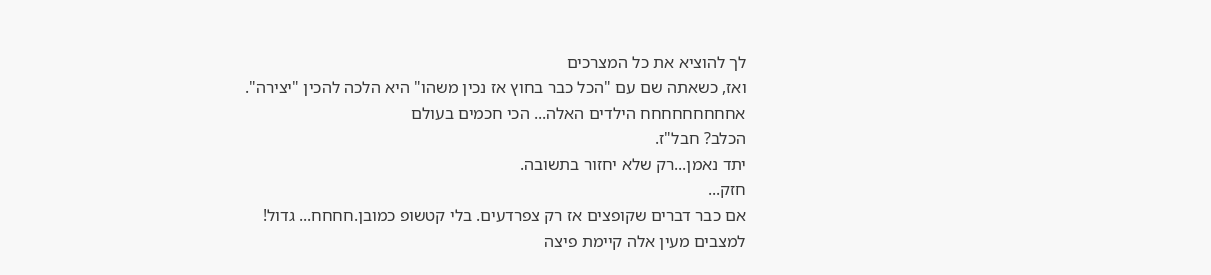לך להוציא את כל המצרכים
ואז, כשאתה שם עם "הכל כבר בחוץ אז נכין משהו" היא הלכה להכין "יצירה".
אחחחחחחחחח הילדים האלה... הכי חכמים בעולם
הכלב? חבל"ז.
יתד נאמן...רק שלא יחזור בתשובה.
חזק...
אם כבר דברים שקופצים אז רק צפרדעים. בלי קטשופ כמובן.חחחח... גדול!
למצבים מעין אלה קיימת פיצה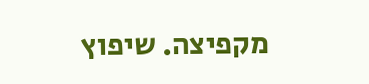מקפיצה. שיפוץ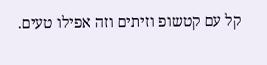קל עם קטשופ וזיתים וזה אפילו טעים.